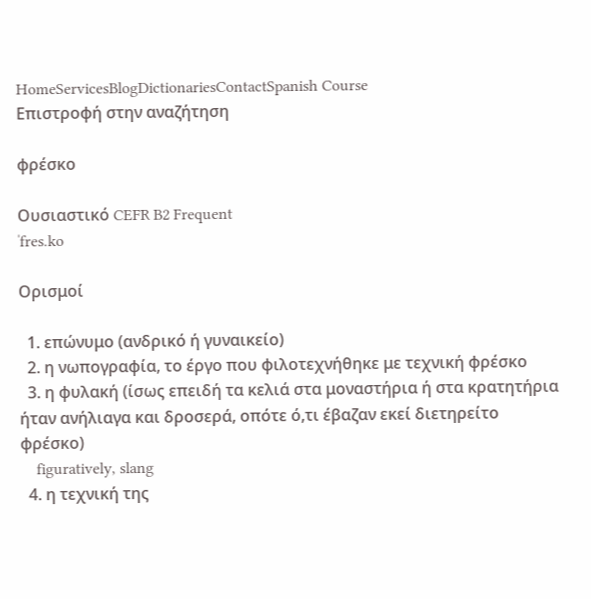HomeServicesBlogDictionariesContactSpanish Course
Επιστροφή στην αναζήτηση

φρέσκο

Ουσιαστικό CEFR B2 Frequent
ˈfres.ko

Ορισμοί

  1. επώνυμο (ανδρικό ή γυναικείο)
  2. η νωπογραφία, το έργο που φιλοτεχνήθηκε με τεχνική φρέσκο
  3. η φυλακή (ίσως επειδή τα κελιά στα μοναστήρια ή στα κρατητήρια ήταν ανήλιαγα και δροσερά, οπότε ό,τι έβαζαν εκεί διετηρείτο φρέσκο)
    figuratively, slang
  4. η τεχνική της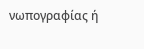νωπογραφίας ή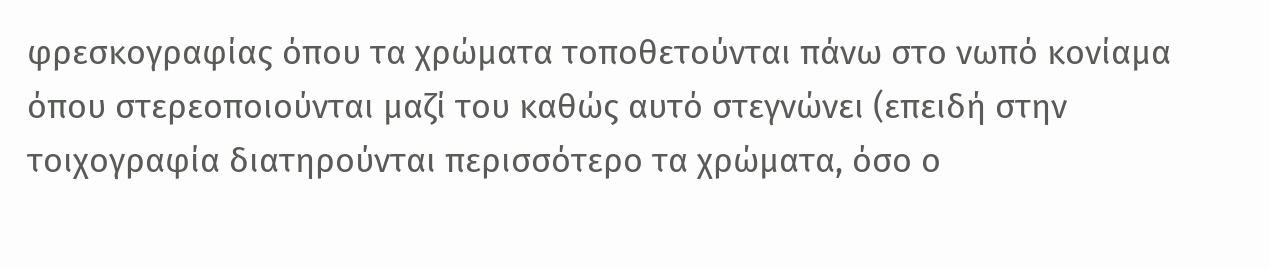φρεσκογραφίας όπου τα χρώματα τοποθετούνται πάνω στο νωπό κονίαμα όπου στερεοποιούνται μαζί του καθώς αυτό στεγνώνει (επειδή στην τοιχογραφία διατηρούνται περισσότερο τα χρώματα, όσο ο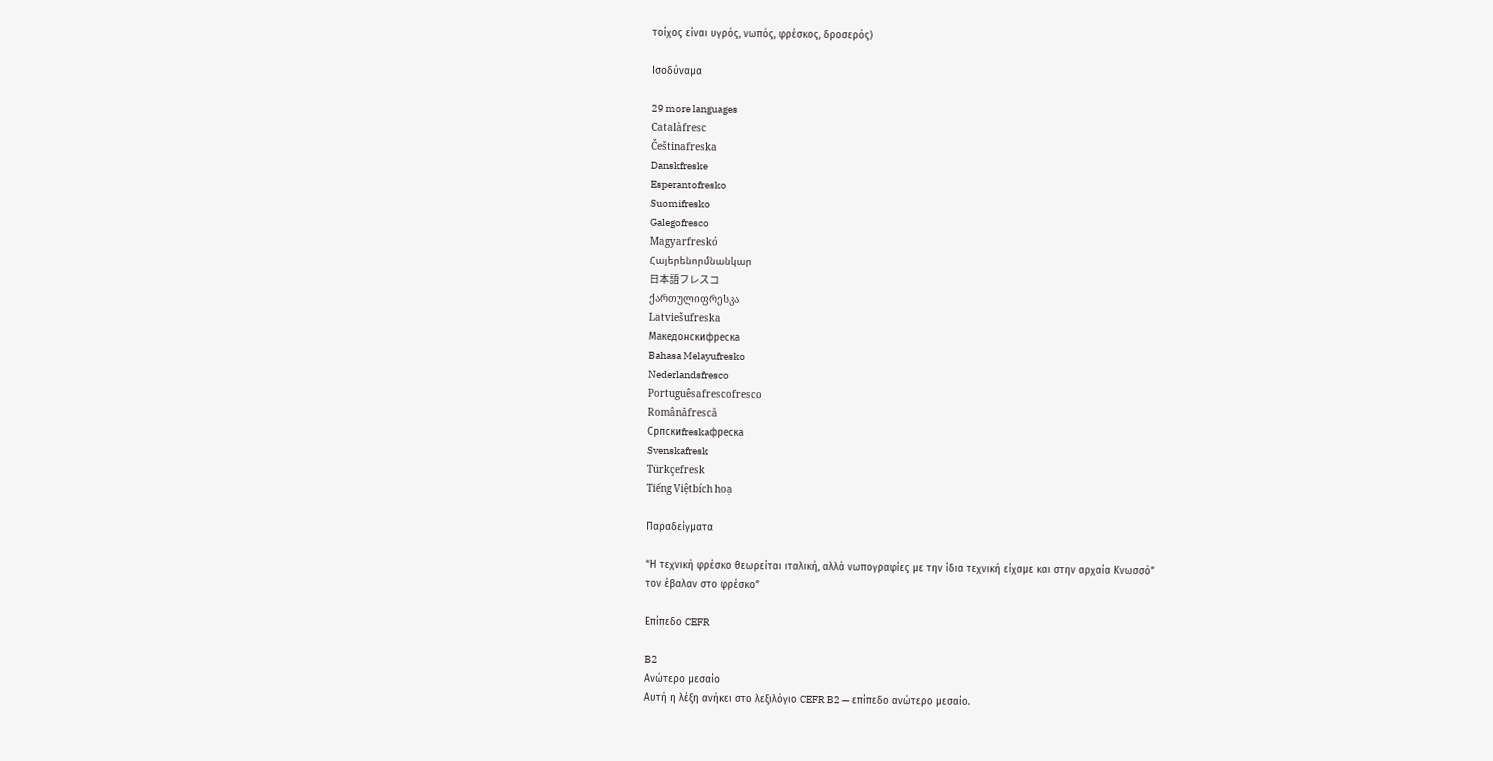τοίχος είναι υγρός, νωπός, φρέσκος, δροσερός)

Ισοδύναμα

29 more languages
Catalàfresc
Češtinafreska
Danskfreske
Esperantofresko
Suomifresko
Galegofresco
Magyarfreskó
Հայերենորմնանկար
日本語フレスコ
ქართულიფრესკა
Latviešufreska
Македонскифреска
Bahasa Melayufresko
Nederlandsfresco
Portuguêsafrescofresco
Românăfrescă
Српскиfreskaфреска
Svenskafresk
Türkçefresk
Tiếng Việtbích hoạ

Παραδείγματα

“Η τεχνική φρέσκο θεωρείται ιταλική, αλλά νωπογραφίες με την ίδια τεχνική είχαμε και στην αρχαία Κνωσσό”
τον έβαλαν στο φρέσκο”

Επίπεδο CEFR

B2
Ανώτερο μεσαίο
Αυτή η λέξη ανήκει στο λεξιλόγιο CEFR B2 — επίπεδο ανώτερο μεσαίο.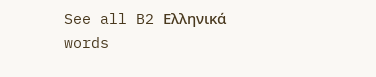See all B2 Ελληνικά words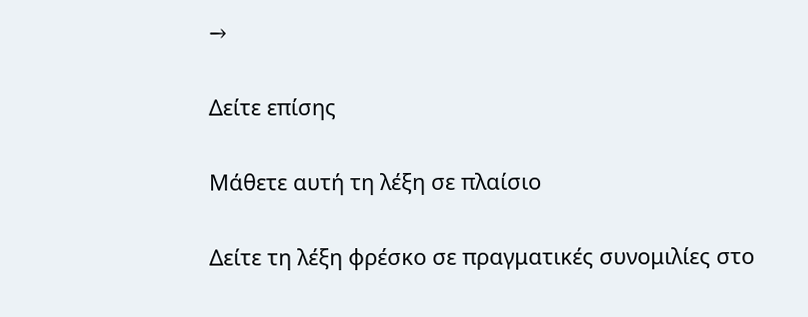→

Δείτε επίσης

Μάθετε αυτή τη λέξη σε πλαίσιο

Δείτε τη λέξη φρέσκο σε πραγματικές συνομιλίες στο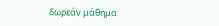δωρεάν μάθημα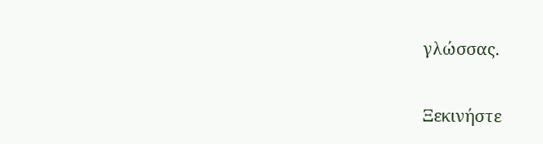γλώσσας.

Ξεκινήστε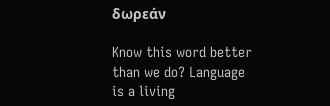δωρεάν

Know this word better than we do? Language is a living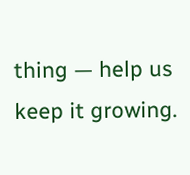thing — help us keep it growing.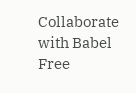Collaborate with Babel Free